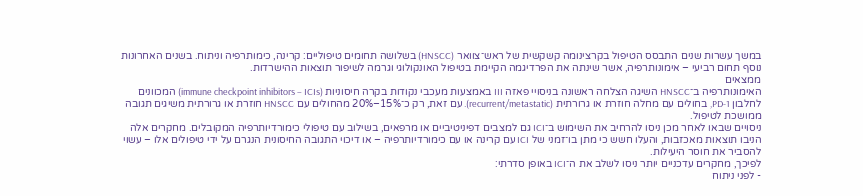במשך עשרות שנים התבסס הטיפול בקרצינומה קשקשית של ראש־צוואר (HNSCC) בשלושה תחומים טיפוליים: קרינה, כימותרפיה וניתוח. בשנים האחרונות נוסף תחום רביעי – אימונותרפיה, אשר שינתה את הפרדיגמה הקיימת בטיפול האונקולוגי וגרמה לשיפור תוצאות ההישרדות.
ממצאים
האימונותרפיה ב־HNSCC השיגה הצלחה ראשונה בניסויי פאזה III באמצעות מעכבי נקודות בקרה חיסוניות (immune checkpoint inhibitors – ICIs) המכוונים לחלבון PD-1, בחולים עם מחלה חוזרת או גרורתית (recurrent/metastatic). עם זאת, רק כ־15%–20% מהחולים עם HNSCC חוזרת או גרורתית משיגים תגובה ממושכת לטיפול.
ניסויים שבאו לאחר מכן ניסו להרחיב את השימוש ב־ICI גם למצבים דפיניטיביים או מרפאים, בשילוב עם טיפולי כימורדיותרפיה המקובלים. מחקרים אלה הניבו תוצאות מאכזבות, והעלו חשש כי מתן בו־זמני של ICI עם קרינה או עם כימורדיותרפיה – או דיכוי התגובה החיסונית הנגרם על ידי טיפולים אלו – עשוי להסביר את חוסר היעילות.
לפיכך, מחקרים עדכניים יותר ניסו לשלב את ה־ICI באופן סדרתי:
- לפני ניתוח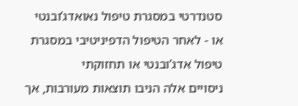סטנדרטי במסגרת טיפול נאואדג’ובנטי
או - לאחר הטיפול הדפיניטיבי במסגרת טיפול אדג’ובנטי או תחזוקתי
ניסויים אלה הניבו תוצאות מעורבות, אך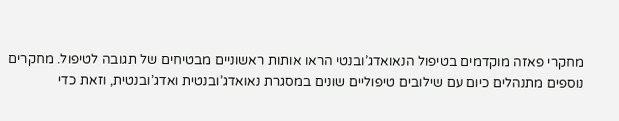מחקרי פאזה מוקדמים בטיפול הנאואדג’ובנטי הראו אותות ראשוניים מבטיחים של תגובה לטיפול. מחקרים נוספים מתנהלים כיום עם שילובים טיפוליים שונים במסגרת נאואדג’ובנטית ואדג’ובנטית, וזאת כדי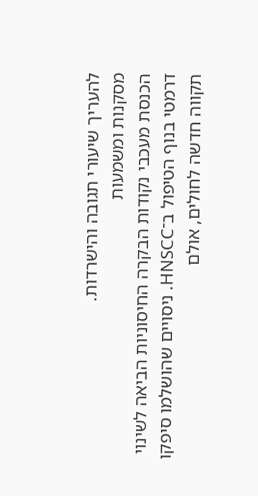להעריך שיעורי תגובה והישרדות.
מסקנות ומשמעות
הכנסת מעכבי נקודות הבקרה החיסוניות הביאה לשינוי דרמטי בנוף הטיפול ב־HNSCC. ניסויים שהושלמו סיפקו תקווה חדשה לחולים, אולם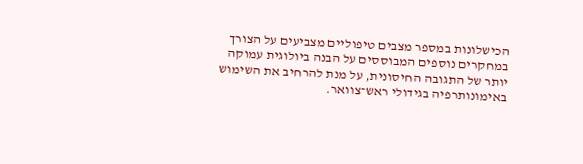הכישלונות במספר מצבים טיפוליים מצביעים על הצורך במחקרים נוספים המבוססים על הבנה ביולוגית עמוקה יותר של התגובה החיסונית, על מנת להרחיב את השימוש באימונותרפיה בגידולי ראש־צוואר.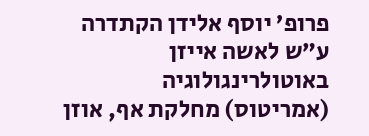פרופ’ יוסף אלידן הקתדרה ע”ש לאשה אייזן באוטולרינגולוגיה (אמריטוס) מחלקת אף, אוזן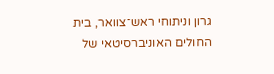גרון וניתוחי ראש־צוואר, בית החולים האוניברסיטאי של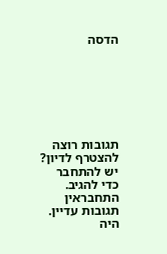הדסה







תגובות רוצה להצטרף לדיון?
יש להתחבר כדי להגיב.
התחבראין תגובות עדיין. היה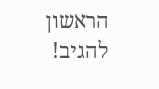הראשון להגיב!